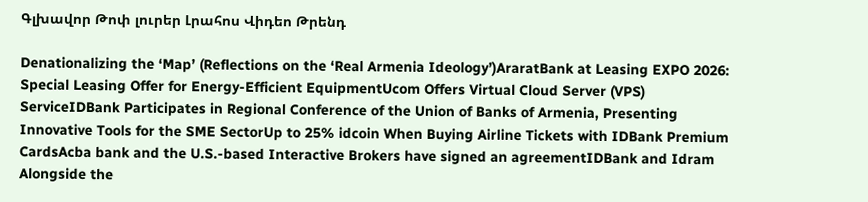Գլխավոր Թոփ լուրեր Լրահոս Վիդեո Թրենդ

Denationalizing the ‘Map’ (Reflections on the ‘Real Armenia Ideology’)AraratBank at Leasing EXPO 2026: Special Leasing Offer for Energy-Efficient EquipmentUcom Offers Virtual Cloud Server (VPS) ServiceIDBank Participates in Regional Conference of the Union of Banks of Armenia, Presenting Innovative Tools for the SME SectorUp to 25% idcoin When Buying Airline Tickets with IDBank Premium CardsAcba bank and the U.S.-based Interactive Brokers have signed an agreementIDBank and Idram Alongside the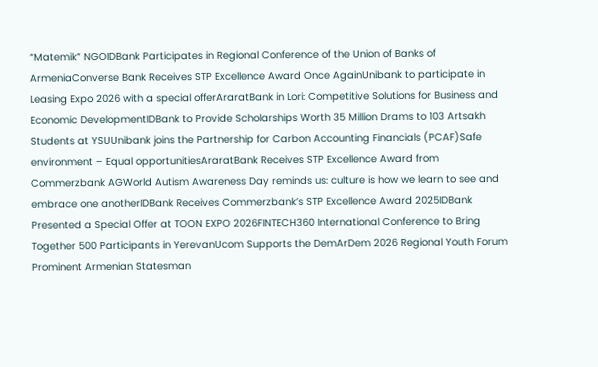“Matemik” NGOIDBank Participates in Regional Conference of the Union of Banks of ArmeniaConverse Bank Receives STP Excellence Award Once AgainUnibank to participate in Leasing Expo 2026 with a special offerAraratBank in Lori: Competitive Solutions for Business and Economic DevelopmentIDBank to Provide Scholarships Worth 35 Million Drams to 103 Artsakh Students at YSUUnibank joins the Partnership for Carbon Accounting Financials (PCAF)Safe environment – Equal opportunitiesAraratBank Receives STP Excellence Award from Commerzbank AGWorld Autism Awareness Day reminds us: culture is how we learn to see and embrace one anotherIDBank Receives Commerzbank’s STP Excellence Award 2025IDBank Presented a Special Offer at TOON EXPO 2026FINTECH360 International Conference to Bring Together 500 Participants in YerevanUcom Supports the DemArDem 2026 Regional Youth Forum Prominent Armenian Statesman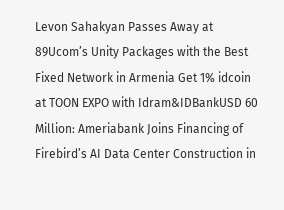Levon Sahakyan Passes Away at 89Ucom’s Unity Packages with the Best Fixed Network in Armenia Get 1% idcoin at TOON EXPO with Idram&IDBankUSD 60 Million: Ameriabank Joins Financing of Firebird’s AI Data Center Construction in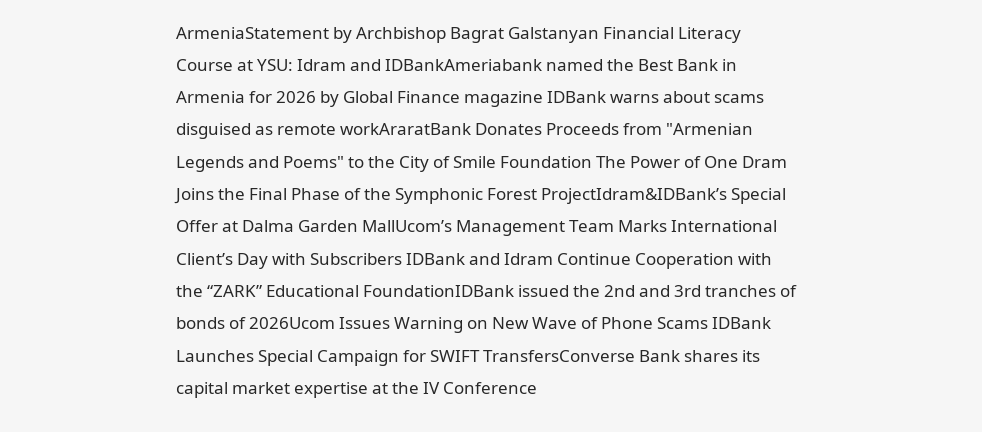ArmeniaStatement by Archbishop Bagrat Galstanyan Financial Literacy Course at YSU: Idram and IDBankAmeriabank named the Best Bank in Armenia for 2026 by Global Finance magazine IDBank warns about scams disguised as remote workAraratBank Donates Proceeds from "Armenian Legends and Poems" to the City of Smile Foundation The Power of One Dram Joins the Final Phase of the Symphonic Forest ProjectIdram&IDBank’s Special Offer at Dalma Garden MallUcom’s Management Team Marks International Client’s Day with Subscribers IDBank and Idram Continue Cooperation with the “ZARK” Educational FoundationIDBank issued the 2nd and 3rd tranches of bonds of 2026Ucom Issues Warning on New Wave of Phone Scams IDBank Launches Special Campaign for SWIFT TransfersConverse Bank shares its capital market expertise at the IV Conference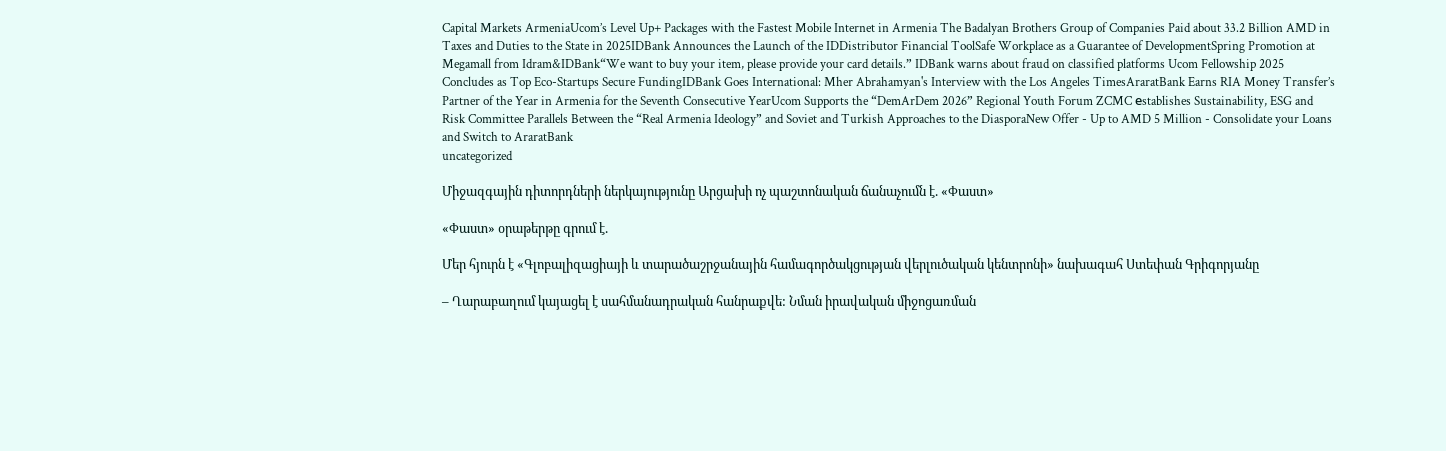Capital Markets ArmeniaUcom’s Level Up+ Packages with the Fastest Mobile Internet in Armenia The Badalyan Brothers Group of Companies Paid about 33.2 Billion AMD in Taxes and Duties to the State in 2025IDBank Announces the Launch of the IDDistributor Financial ToolSafe Workplace as a Guarantee of DevelopmentSpring Promotion at Megamall from Idram&IDBank“We want to buy your item, please provide your card details.” IDBank warns about fraud on classified platforms Ucom Fellowship 2025 Concludes as Top Eco-Startups Secure FundingIDBank Goes International: Mher Abrahamyan's Interview with the Los Angeles TimesAraratBank Earns RIA Money Transfer’s Partner of the Year in Armenia for the Seventh Consecutive YearUcom Supports the “DemArDem 2026” Regional Youth Forum ZCMC еstablishes Sustainability, ESG and Risk Committee Parallels Between the “Real Armenia Ideology” and Soviet and Turkish Approaches to the DiasporaNew Offer - Up to AMD 5 Million - Consolidate your Loans and Switch to AraratBank
uncategorized

Միջազգային դիտորդների ներկայությունը Արցախի ոչ պաշտոնական ճանաչումն է. «Փաստ»

«Փաստ» օրաթերթը գրում է.

Մեր հյուրն է «Գլոբալիզացիայի և տարածաշրջանային համագործակցության վերլուծական կենտրոնի» նախագահ Ստեփան Գրիգորյանը

– Ղարաբաղում կայացել է սահմանադրական հանրաքվե: Նման իրավական միջոցառման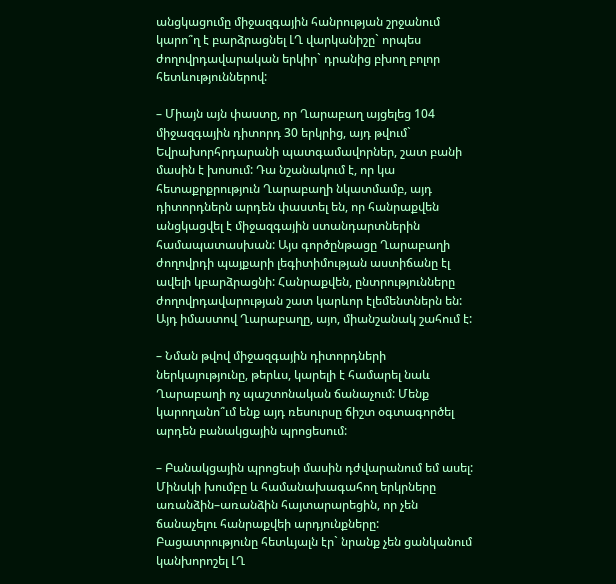անցկացումը միջազգային հանրության շրջանում կարո՞ղ է բարձրացնել ԼՂ վարկանիշը` որպես ժողովրդավարական երկիր` դրանից բխող բոլոր հետևություններով:

– Միայն այն փաստը, որ Ղարաբաղ այցելեց 104 միջազգային դիտորդ 30 երկրից, այդ թվում` Եվրախորհրդարանի պատգամավորներ, շատ բանի մասին է խոսում: Դա նշանակում է, որ կա հետաքրքրություն Ղարաբաղի նկատմամբ, այդ դիտորդներն արդեն փաստել են, որ հանրաքվեն անցկացվել է միջազգային ստանդարտներին համապատասխան: Այս գործընթացը Ղարաբաղի ժողովրդի պայքարի լեգիտիմության աստիճանը էլ ավելի կբարձրացնի: Հանրաքվեն, ընտրությունները ժողովրդավարության շատ կարևոր էլեմենտներն են: Այդ իմաստով Ղարաբաղը, այո, միանշանակ շահում է:

– Նման թվով միջազգային դիտորդների ներկայությունը, թերևս, կարելի է համարել նաև Ղարաբաղի ոչ պաշտոնական ճանաչում: Մենք կարողանո՞ւմ ենք այդ ռեսուրսը ճիշտ օգտագործել արդեն բանակցային պրոցեսում:

– Բանակցային պրոցեսի մասին դժվարանում եմ ասել: Մինսկի խումբը և համանախագահող երկրները առանձին–առանձին հայտարարեցին, որ չեն ճանաչելու հանրաքվեի արդյունքները: Բացատրությունը հետևյալն էր` նրանք չեն ցանկանում կանխորոշել ԼՂ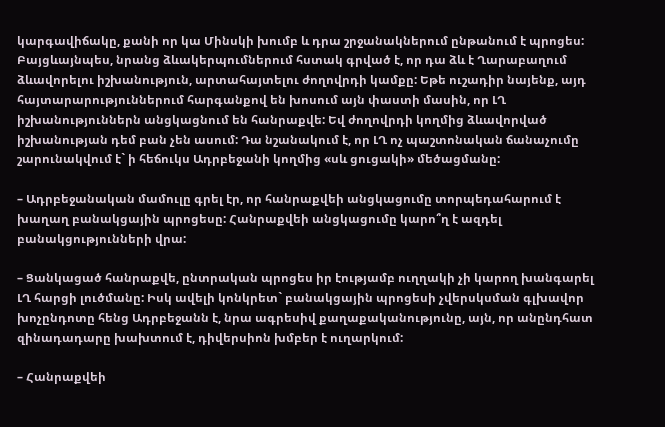կարգավիճակը, քանի որ կա Մինսկի խումբ և դրա շրջանակներում ընթանում է պրոցես: Բայցևայնպես, նրանց ձևակերպումներում հստակ գրված է, որ դա ձև է Ղարաբաղում ձևավորելու իշխանություն, արտահայտելու ժողովրդի կամքը: Եթե ուշադիր նայենք, այդ հայտարարություններում հարգանքով են խոսում այն փաստի մասին, որ ԼՂ իշխանություններն անցկացնում են հանրաքվե: Եվ ժողովրդի կողմից ձևավորված իշխանության դեմ բան չեն ասում: Դա նշանակում է, որ ԼՂ ոչ պաշտոնական ճանաչումը շարունակվում է` ի հեճուկս Ադրբեջանի կողմից «սև ցուցակի» մեծացմանը:

– Ադրբեջանական մամուլը գրել էր, որ հանրաքվեի անցկացումը տորպեդահարում է խաղաղ բանակցային պրոցեսը: Հանրաքվեի անցկացումը կարո՞ղ է ազդել բանակցությունների վրա:

– Ցանկացած հանրաքվե, ընտրական պրոցես իր էությամբ ուղղակի չի կարող խանգարել ԼՂ հարցի լուծմանը: Իսկ ավելի կոնկրետ` բանակցային պրոցեսի չվերսկսման գլխավոր խոչընդոտը հենց Ադրբեջանն է, նրա ագրեսիվ քաղաքականությունը, այն, որ անընդհատ զինադադարը խախտում է, դիվերսիոն խմբեր է ուղարկում:

– Հանրաքվեի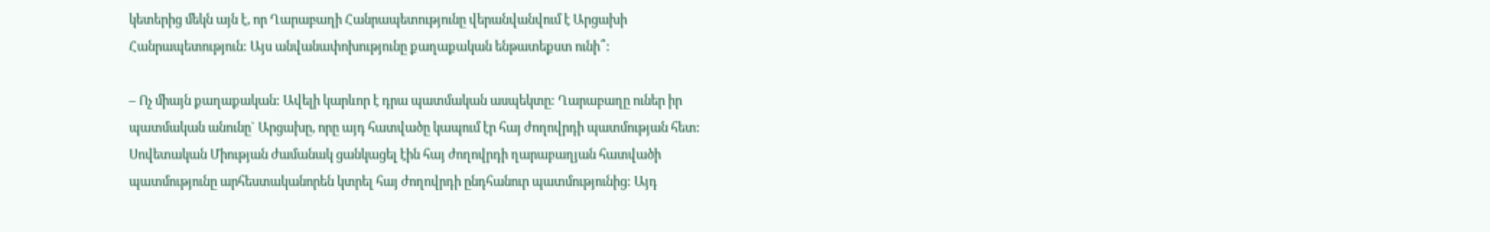կետերից մեկն այն է, որ Ղարաբաղի Հանրապետությունը վերանվանվում է Արցախի Հանրապետություն: Այս անվանափոխությունը քաղաքական ենթատեքստ ունի՞:

– Ոչ միայն քաղաքական: Ավելի կարևոր է դրա պատմական ասպեկտը: Ղարաբաղը ուներ իր պատմական անունը` Արցախը, որը այդ հատվածը կապում էր հայ ժողովրդի պատմության հետ: Սովետական Միության ժամանակ ցանկացել էին հայ ժողովրդի ղարաբաղյան հատվածի պատմությունը արհեստականորեն կտրել հայ ժողովրդի ընդհանուր պատմությունից: Այդ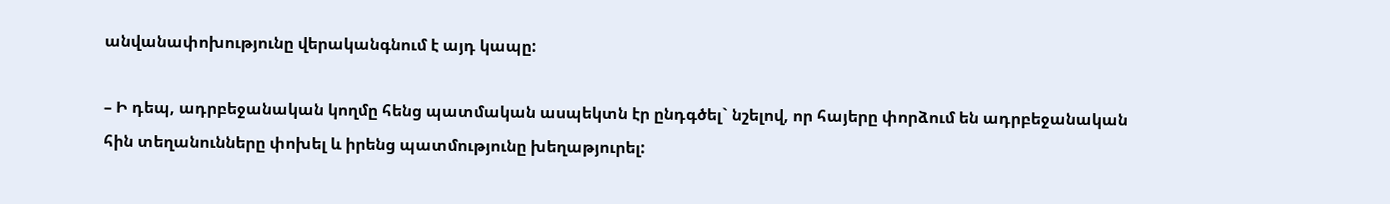անվանափոխությունը վերականգնում է այդ կապը:

– Ի դեպ, ադրբեջանական կողմը հենց պատմական ասպեկտն էր ընդգծել` նշելով, որ հայերը փորձում են ադրբեջանական հին տեղանունները փոխել և իրենց պատմությունը խեղաթյուրել: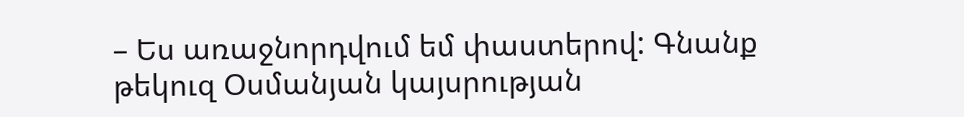– Ես առաջնորդվում եմ փաստերով: Գնանք թեկուզ Օսմանյան կայսրության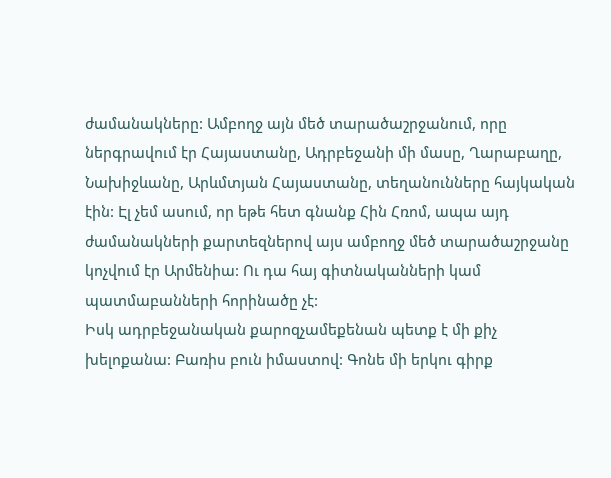ժամանակները: Ամբողջ այն մեծ տարածաշրջանում, որը ներգրավում էր Հայաստանը, Ադրբեջանի մի մասը, Ղարաբաղը, Նախիջևանը, Արևմտյան Հայաստանը, տեղանունները հայկական էին: Էլ չեմ ասում, որ եթե հետ գնանք Հին Հռոմ, ապա այդ ժամանակների քարտեզներով այս ամբողջ մեծ տարածաշրջանը կոչվում էր Արմենիա: Ու դա հայ գիտնականների կամ պատմաբանների հորինածը չէ:
Իսկ ադրբեջանական քարոզչամեքենան պետք է մի քիչ խելոքանա: Բառիս բուն իմաստով: Գոնե մի երկու գիրք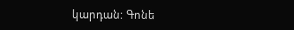կարդան: Գոնե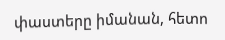փաստերը իմանան, հետո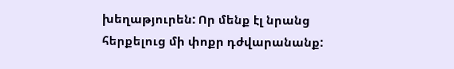խեղաթյուրեն: Որ մենք էլ նրանց հերքելուց մի փոքր դժվարանանք: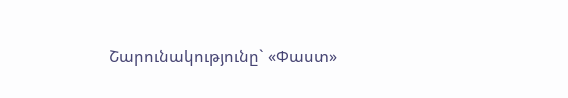Շարունակությունը` «Փաստ»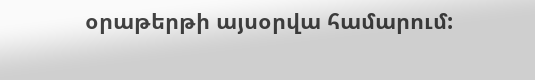օրաթերթի այսօրվա համարում: